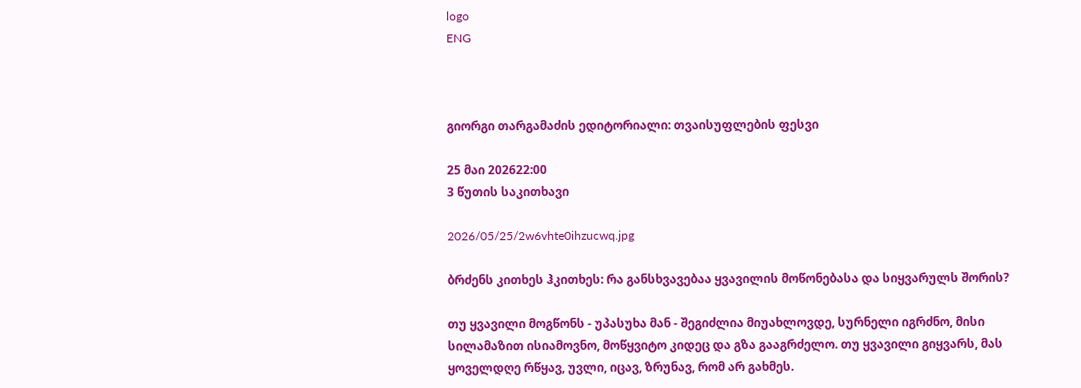logo
ENG



გიორგი თარგამაძის ედიტორიალი: თვაისუფლების ფესვი

25 მაი 202622:00
3 წუთის საკითხავი

2026/05/25/2w6vhte0ihzucwq.jpg

ბრძენს კითხეს ჰკითხეს: რა განსხვავებაა ყვავილის მოწონებასა და სიყვარულს შორის?

თუ ყვავილი მოგწონს - უპასუხა მან - შეგიძლია მიუახლოვდე, სურნელი იგრძნო, მისი სილამაზით ისიამოვნო, მოწყვიტო კიდეც და გზა გააგრძელო. თუ ყვავილი გიყვარს, მას ყოველდღე რწყავ, უვლი, იცავ, ზრუნავ, რომ არ გახმეს.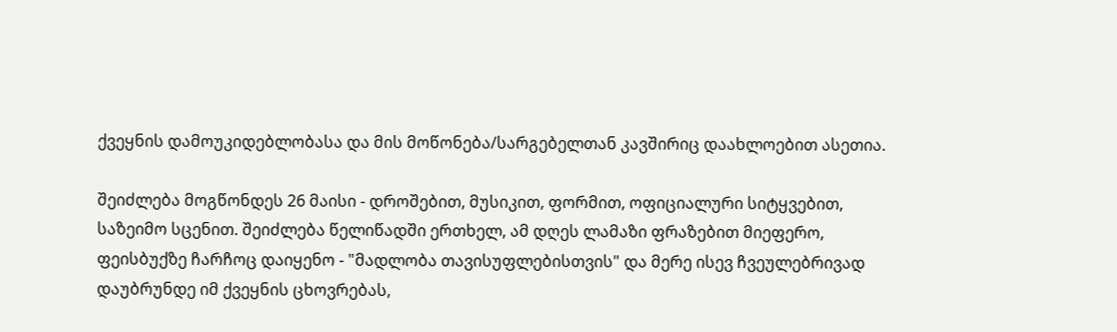ქვეყნის დამოუკიდებლობასა და მის მოწონება/სარგებელთან კავშირიც დაახლოებით ასეთია.

შეიძლება მოგწონდეს 26 მაისი - დროშებით, მუსიკით, ფორმით, ოფიციალური სიტყვებით, საზეიმო სცენით. შეიძლება წელიწადში ერთხელ, ამ დღეს ლამაზი ფრაზებით მიეფერო, ფეისბუქზე ჩარჩოც დაიყენო - "მადლობა თავისუფლებისთვის" და მერე ისევ ჩვეულებრივად დაუბრუნდე იმ ქვეყნის ცხოვრებას,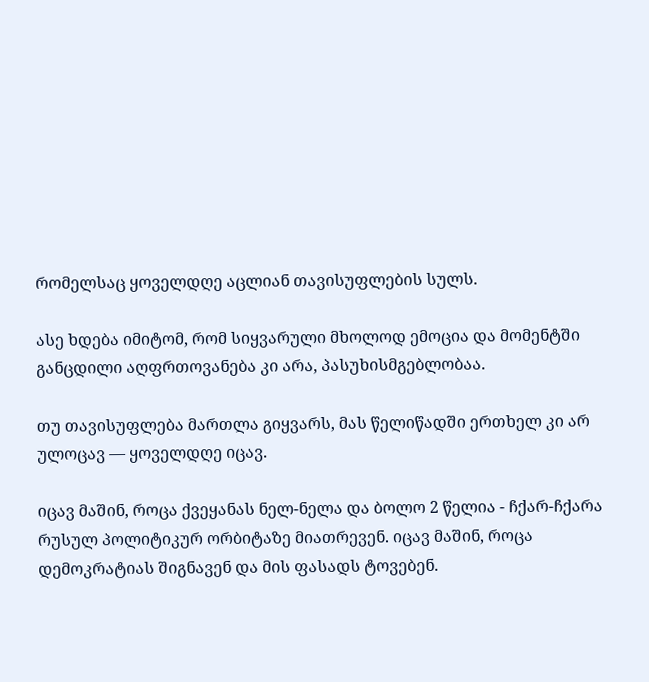რომელსაც ყოველდღე აცლიან თავისუფლების სულს.

ასე ხდება იმიტომ, რომ სიყვარული მხოლოდ ემოცია და მომენტში განცდილი აღფრთოვანება კი არა, პასუხისმგებლობაა.

თუ თავისუფლება მართლა გიყვარს, მას წელიწადში ერთხელ კი არ ულოცავ — ყოველდღე იცავ.

იცავ მაშინ, როცა ქვეყანას ნელ-ნელა და ბოლო 2 წელია - ჩქარ-ჩქარა რუსულ პოლიტიკურ ორბიტაზე მიათრევენ. იცავ მაშინ, როცა დემოკრატიას შიგნავენ და მის ფასადს ტოვებენ.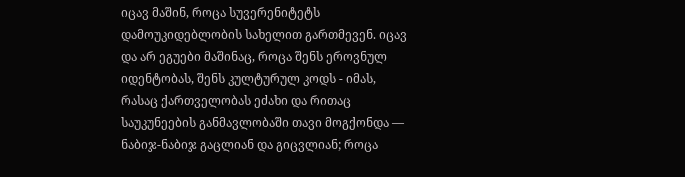იცავ მაშინ, როცა სუვერენიტეტს დამოუკიდებლობის სახელით გართმევენ. იცავ და არ ეგუები მაშინაც, როცა შენს ეროვნულ იდენტობას, შენს კულტურულ კოდს - იმას, რასაც ქართველობას ეძახი და რითაც საუკუნეების განმავლობაში თავი მოგქონდა — ნაბიჯ-ნაბიჯ გაცლიან და გიცვლიან; როცა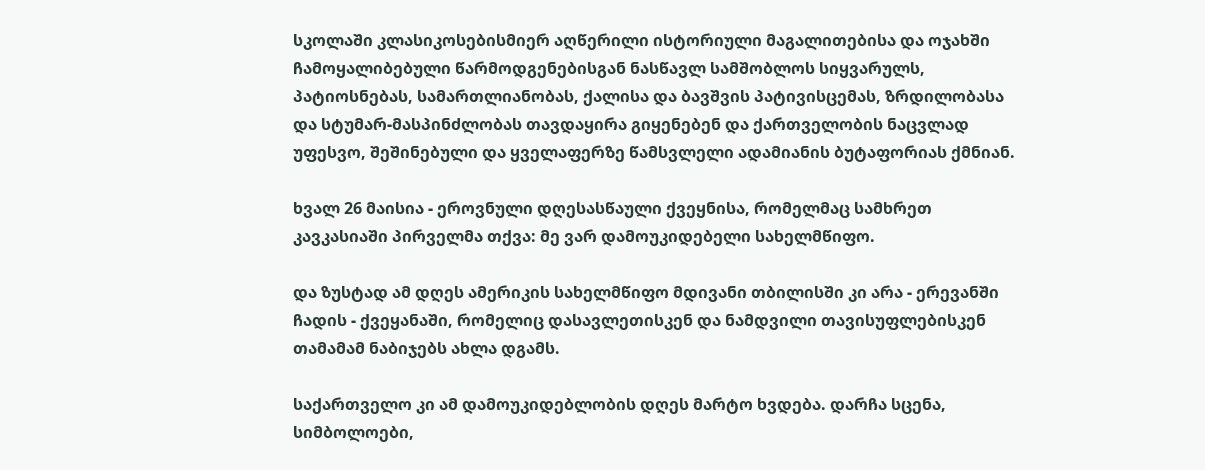სკოლაში კლასიკოსებისმიერ აღწერილი ისტორიული მაგალითებისა და ოჯახში ჩამოყალიბებული წარმოდგენებისგან ნასწავლ სამშობლოს სიყვარულს, პატიოსნებას, სამართლიანობას, ქალისა და ბავშვის პატივისცემას, ზრდილობასა და სტუმარ-მასპინძლობას თავდაყირა გიყენებენ და ქართველობის ნაცვლად უფესვო, შეშინებული და ყველაფერზე წამსვლელი ადამიანის ბუტაფორიას ქმნიან.

ხვალ 26 მაისია - ეროვნული დღესასწაული ქვეყნისა, რომელმაც სამხრეთ კავკასიაში პირველმა თქვა: მე ვარ დამოუკიდებელი სახელმწიფო.

და ზუსტად ამ დღეს ამერიკის სახელმწიფო მდივანი თბილისში კი არა - ერევანში ჩადის - ქვეყანაში, რომელიც დასავლეთისკენ და ნამდვილი თავისუფლებისკენ თამამამ ნაბიჯებს ახლა დგამს.

საქართველო კი ამ დამოუკიდებლობის დღეს მარტო ხვდება. დარჩა სცენა, სიმბოლოები,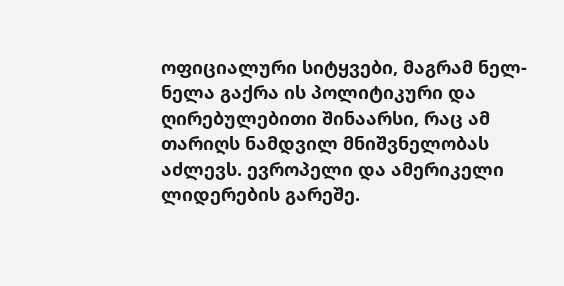ოფიციალური სიტყვები, მაგრამ ნელ-ნელა გაქრა ის პოლიტიკური და ღირებულებითი შინაარსი, რაც ამ თარიღს ნამდვილ მნიშვნელობას აძლევს. ევროპელი და ამერიკელი ლიდერების გარეშე.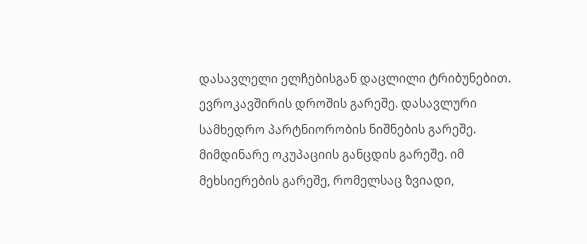დასავლელი ელჩებისგან დაცლილი ტრიბუნებით. ევროკავშირის დროშის გარეშე. დასავლური სამხედრო პარტნიორობის ნიშნების გარეშე. მიმდინარე ოკუპაციის განცდის გარეშე. იმ მეხსიერების გარეშე, რომელსაც ზვიადი,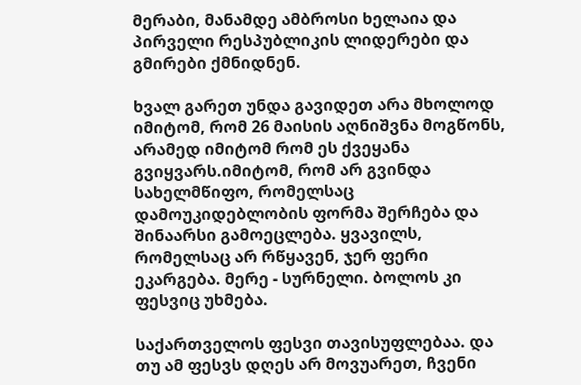მერაბი, მანამდე ამბროსი ხელაია და პირველი რესპუბლიკის ლიდერები და გმირები ქმნიდნენ.

ხვალ გარეთ უნდა გავიდეთ არა მხოლოდ იმიტომ, რომ 26 მაისის აღნიშვნა მოგწონს, არამედ იმიტომ რომ ეს ქვეყანა გვიყვარს.იმიტომ, რომ არ გვინდა სახელმწიფო, რომელსაც დამოუკიდებლობის ფორმა შერჩება და შინაარსი გამოეცლება. ყვავილს, რომელსაც არ რწყავენ, ჯერ ფერი ეკარგება. მერე - სურნელი. ბოლოს კი ფესვიც უხმება.

საქართველოს ფესვი თავისუფლებაა. და თუ ამ ფესვს დღეს არ მოვუარეთ, ჩვენი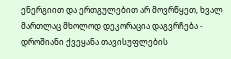ენერგიით და ერთგულებით არ მოვრწყეთ, ხვალ მართლაც მხოლოდ დეკორაცია დაგვრჩება - დროშიანი ქვეყანა თავისუფლების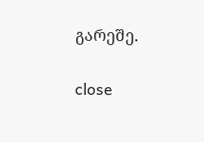გარეშე.


close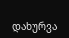დახურვა